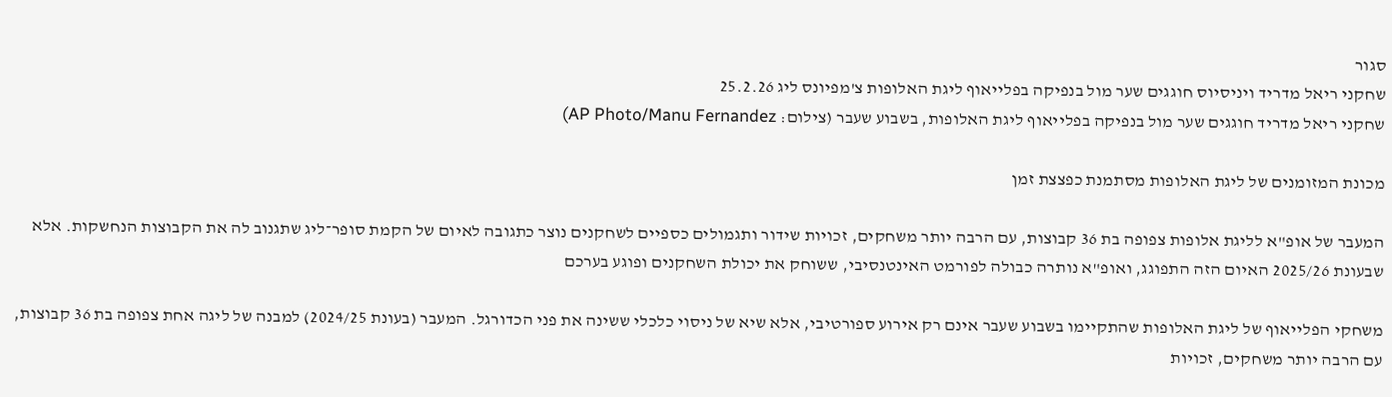סגור
שחקני ריאל מדריד ויניסיוס חוגגים שער מול בנפיקה בפלייאוף ליגת האלופות צ'מפיונס ליג 25.2.26
שחקני ריאל מדריד חוגגים שער מול בנפיקה בפלייאוף ליגת האלופות, בשבוע שעבר (צילום: AP Photo/Manu Fernandez)

מכונת המזומנים של ליגת האלופות מסתמנת כפצצת זמן

המעבר של אופ"א לליגת אלופות צפופה בת 36 קבוצות, עם הרבה יותר משחקים, זכויות שידור ותגמולים כספיים לשחקנים נוצר כתגובה לאיום של הקמת סופר־ליג שתגנוב לה את הקבוצות הנחשקות. אלא שבעונת 2025/26 האיום הזה התפוגג, ואופ"א נותרה כבולה לפורמט האינטנסיבי, ששוחק את יכולת השחקנים ופוגע בערכם

משחקי הפלייאוף של ליגת האלופות שהתקיימו בשבוע שעבר אינם רק אירוע ספורטיבי, אלא שיא של ניסוי כלכלי ששינה את פני הכדורגל. המעבר (בעונת 2024/25) למבנה של ליגה אחת צפופה בת 36 קבוצות, עם הרבה יותר משחקים, זכויות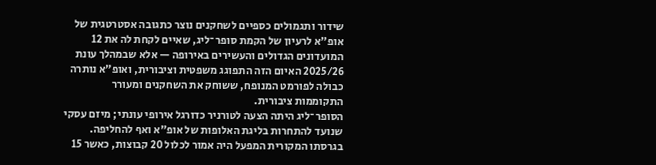שידור ותגמולים כספיים לשחקנים נוצר כתגובה אסטרטגית של אופ"א לרעיון של הקמת סופר־ליג, שאיים לקחת לה את 12 המועדונים הגדולים והעשירים באירופה — אלא שבמהלך עונת 2025/26 האיום הזה התפוגג משפטית וציבורית, ואופ”א נותרה כבולה לפורמט המנופח, ששוחק את השחקנים ומעורר התקוממות ציבורית.
הסופר־ליג היתה הצעה לטורניר כדורגל אירופי עונתי; מיזם עסקי שנועד להתחרות בליגת האלופות של אופ”א ואף להחליפה. בגרסתו המקורית המפעל היה אמור לכלול 20 קבוצות, כאשר 15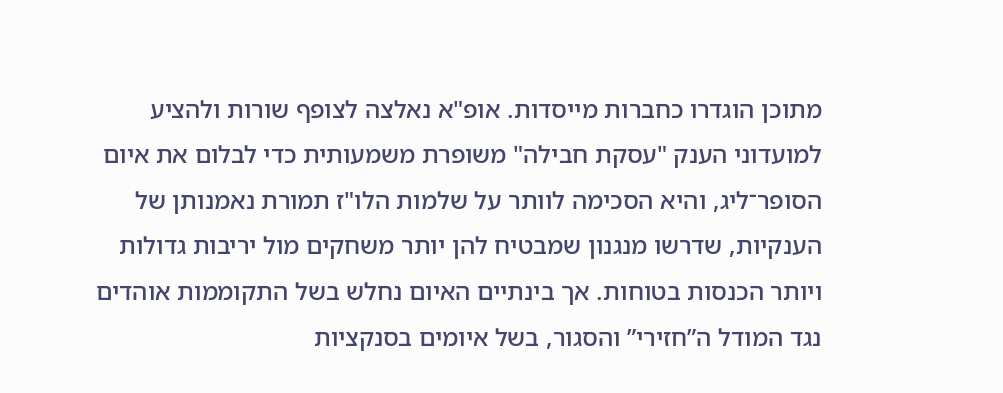מתוכן הוגדרו כחברות מייסדות. אופ"א נאלצה לצופף שורות ולהציע למועדוני הענק "עסקת חבילה" משופרת משמעותית כדי לבלום את איום הסופר־ליג, והיא הסכימה לוותר על שלמות הלו"ז תמורת נאמנותן של הענקיות, שדרשו מנגנון שמבטיח להן יותר משחקים מול יריבות גדולות ויותר הכנסות בטוחות. אך בינתיים האיום נחלש בשל התקוממות אוהדים נגד המודל ה”חזירי” והסגור, בשל איומים בסנקציות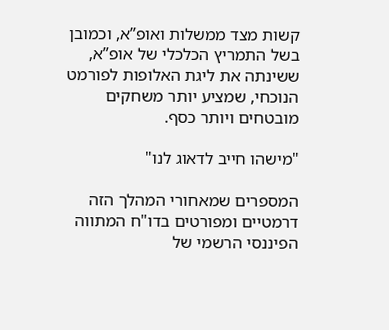קשות מצד ממשלות ואופ”א, וכמובן בשל התמריץ הכלכלי של אופ”א, ששינתה את ליגת האלופות לפורמט הנוכחי, שמציע יותר משחקים מובטחים ויותר כסף.

"מישהו חייב לדאוג לנו"

המספרים שמאחורי המהלך הזה דרמטיים ומפורטים בדו"ח המתווה הפיננסי הרשמי של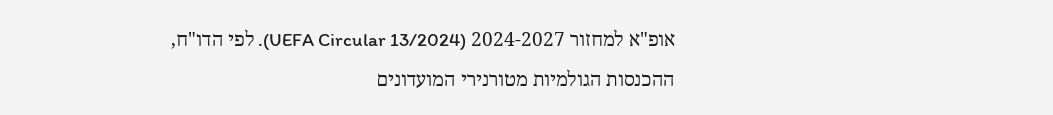אופ"א למחזור 2024-2027 (UEFA Circular 13/2024). לפי הדו"ח, ההכנסות הגולמיות מטורנירי המועדונים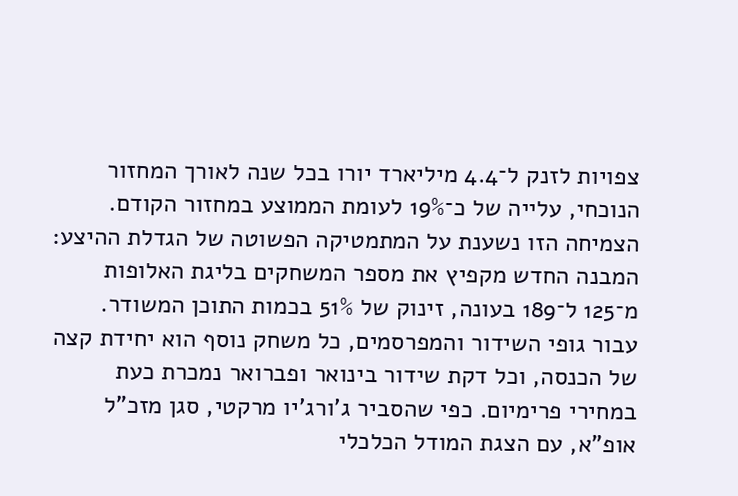צפויות לזנק ל־4.4 מיליארד יורו בכל שנה לאורך המחזור הנוכחי, עלייה של כ־19% לעומת הממוצע במחזור הקודם. הצמיחה הזו נשענת על המתמטיקה הפשוטה של הגדלת ההיצע: המבנה החדש מקפיץ את מספר המשחקים בליגת האלופות מ־125 ל־189 בעונה, זינוק של 51% בכמות התוכן המשודר. עבור גופי השידור והמפרסמים, כל משחק נוסף הוא יחידת קצה של הכנסה, וכל דקת שידור בינואר ופברואר נמכרת כעת במחירי פרימיום. כפי שהסביר ג'ורג'יו מרקטי, סגן מזכ"ל אופ"א, עם הצגת המודל הכלכלי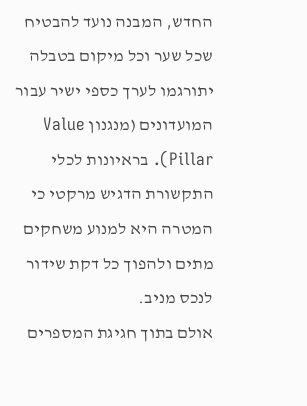החדש, המבנה נועד להבטיח שכל שער וכל מיקום בטבלה יתורגמו לערך כספי ישיר עבור המועדונים (מנגנון Value Pillar). בראיונות לכלי התקשורת הדגיש מרקטי כי המטרה היא למנוע משחקים מתים ולהפוך כל דקת שידור לנכס מניב.
אולם בתוך חגיגת המספרים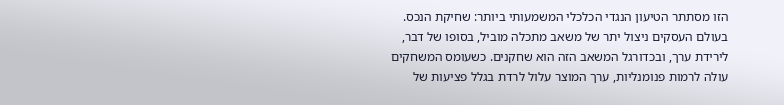הזו מסתתר הטיעון הנגדי הכלכלי המשמעותי ביותר: שחיקת הנכס. בעולם העסקים ניצול יתר של משאב מתכלה מוביל, בסופו של דבר, לירידת ערך, ובכדורגל המשאב הזה הוא שחקנים. כשעומס המשחקים עולה לרמות פנומנליות, ערך המוצר עלול לרדת בגלל פציעות של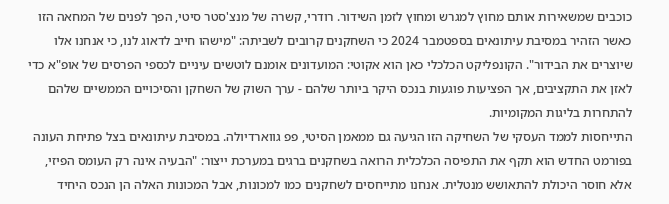כוכבים שמשאירות אותם מחוץ למגרש ומחוץ לזמן השידור. רודרי, קשרה של מנצ'סטר סיטי, הפך לפנים של המחאה הזו כאשר הזהיר במסיבת עיתונאים בספטמבר 2024 כי השחקנים קרובים לשביתה: "מישהו חייב לדאוג לנו, כי אנחנו אלו שיוצרים את הבידור". הקונפליקט הכלכלי כאן הוא אקוטי: המועדונים אומנם לוטשים עיניים לכספי הפרסים של אופ"א כדי לאזן את התקציבים, אך הפציעות פוגעות בנכס היקר ביותר שלהם - ערך השוק של השחקן והסיכויים הממשיים שלהם להתחרות בליגות המקומיות.
התייחסות לממד העסקי של השחיקה הזו הגיעה גם ממאמן הסיטי, פפ גווארדיולה. במסיבת עיתונאים בצל פתיחת העונה בפורמט החדש הוא תקף את התפיסה הכלכלית הרואה בשחקנים ברגים במערכת ייצור: "הבעיה אינה רק העומס הפיזי, אלא חוסר היכולת להתאושש מנטלית. אנחנו מתייחסים לשחקנים כמו למכונות, אבל המכונות האלה הן הנכס היחיד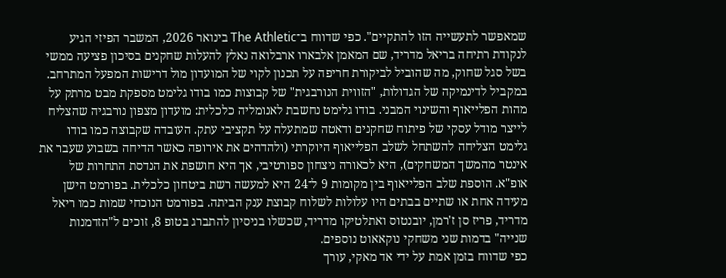שמאפשר לתעשייה הזו להתקיים". כפי שדווח ב־The Athletic בינואר 2026, המשבר הפיזי הגיע לנקודת רתיחה בריאל מדריד, שם המאמן אלבארו ארבלואה נאלץ להעלות שחקנים בסיכון פציעה ממשי בשל סגל שחוק, מה שהוביל לביקורת חריפה על תכנון לקוי של המועדון מול דרישות המפעל המתרחב.
במקביל לדינמיקה של הגדולות, "הזווית הנורבגית" של קבוצות כמו בודו גלימט מספקת מבט מרתק על מהות הפלייאוף והשינוי המבני. בודו גלימט נחשבת לאנומליה כלכלית: מועדון מצפון נורבגיה שהצליח לייצר מודל עסקי של פיתוח שחקנים ודאטה שמתעלה על תקציבי עתק. העובדה שקבוצה כמו בודו גלימט הצליחה להשתחל לשלב הפלייאוף היוקרתי (ולהדהים את אירופה כאשר הדיחה בשבוע שעבר את אינטר מהמשך המשחקים), היא לכאורה ניצחון ספורטיבי, אך היא חושפת את הנדסת התחרות של אופ"א. הוספת שלב הפלייאוף בין מקומות 9 ל־24 היא למעשה רשת ביטחון כלכלית. בפורמט הישן מעידה אחת או שתיים בבתים היו עלולות לשלוח קבוצת ענק הביתה. בפורמט הנוכחי שמות כמו ריאל מדריד, פריז סן ז'רמן, יובנטוס ואתלטיקו מדריד, שכשלו בניסיון להתברג בטופ 8, זוכים ל"הזדמנות שנייה" בדמות שני משחקי נוקאאוט נוספים.
כפי שדווח בזמן אמת על ידי אד מאקי, עורך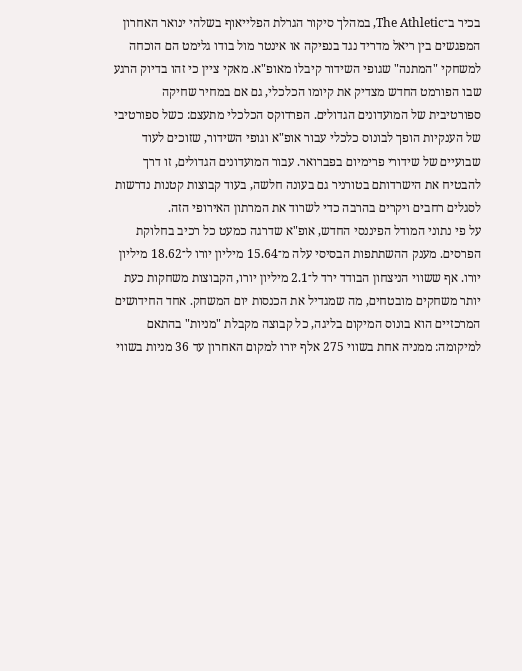בכיר ב־The Athletic, במהלך סיקור הגרלת הפלייאוף בשלהי ינואר האחרון המפגשים בין ריאל מדריד נגד בנפיקה או אינטר מול בודו גלימט הם הוכחה למשחקי "המתנה" שגופי השידור קיבלו מאופ"א. מאקי ציין כי זהו בדיוק הרגע שבו הפורמט החדש מצדיק את קיומו הכלכלי, גם אם במחיר שחיקה ספורטיבית של המועדונים הגדולים. הפרדוקס הכלכלי מתעצם: כשל ספורטיבי של הענקיות הופך לבונוס כלכלי עבור אופ"א וגופי השידור, שזוכים לעוד שבועיים של שידורי פרימיום בפברואר. עבור המועדונים הגדולים, זו דרך להבטיח את הישרדותם בטורניר גם בעונה חלשה, בעוד קבוצות קטנות נדרשות לסגלים רחבים ויקרים בהרבה כדי לשרוד את המרתון האירופי הזה.
על פי נתוני המודל הפיננסי החדש, אופ"א שדרגה כמעט כל רכיב בחלוקת הפרסים. מענק ההשתתפות הבסיסי עלה מ־15.64 מיליון יורו ל־18.62 מיליון יורו. אף ששווי הניצחון הבודד ירד ל־2.1 מיליון יורו, הקבוצות משחקות כעת יותר משחקים מובטחים, מה שמגדיל את הכנסות יום המשחק. אחד החידושים המרכזיים הוא בונוס המיקום בליגה, כל קבוצה מקבלת "מניות" בהתאם למיקומה: ממניה אחת בשווי 275 אלף יורו למקום האחרון עד 36 מניות בשווי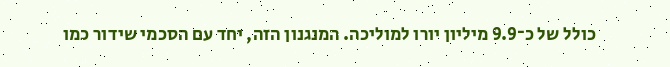כולל של כ־9.9 מיליון יורו למוליכה. המנגנון הזה, יחד עם הסכמי שידור כמו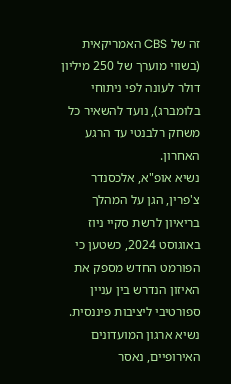זה של CBS האמריקאית (בשווי מוערך של 250 מיליון דולר לעונה לפי ניתוחי בלומברג), נועד להשאיר כל משחק רלבנטי עד הרגע האחרון.
נשיא אופ"א, אלכסנדר צ'פרין, הגן על המהלך בריאיון לרשת סקיי ניוז באוגוסט 2024, כשטען כי הפורמט החדש מספק את האיזון הנדרש בין עניין ספורטיבי ליציבות פיננסית. נשיא ארגון המועדונים האירופיים, נאסר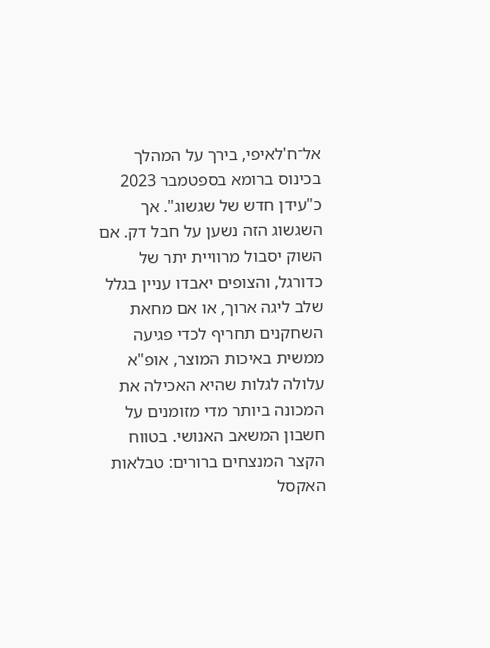אל־ח'לאיפי, בירך על המהלך בכינוס ברומא בספטמבר 2023 כ"עידן חדש של שגשוג". אך השגשוג הזה נשען על חבל דק. אם השוק יסבול מרוויית יתר של כדורגל, והצופים יאבדו עניין בגלל שלב ליגה ארוך, או אם מחאת השחקנים תחריף לכדי פגיעה ממשית באיכות המוצר, אופ"א עלולה לגלות שהיא האכילה את המכונה ביותר מדי מזומנים על חשבון המשאב האנושי. בטווח הקצר המנצחים ברורים: טבלאות האקסל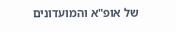של אופ"א והמועדונים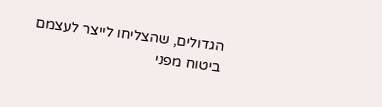הגדולים, שהצליחו לייצר לעצמם ביטוח מפני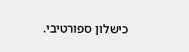כישלון ספורטיבי.